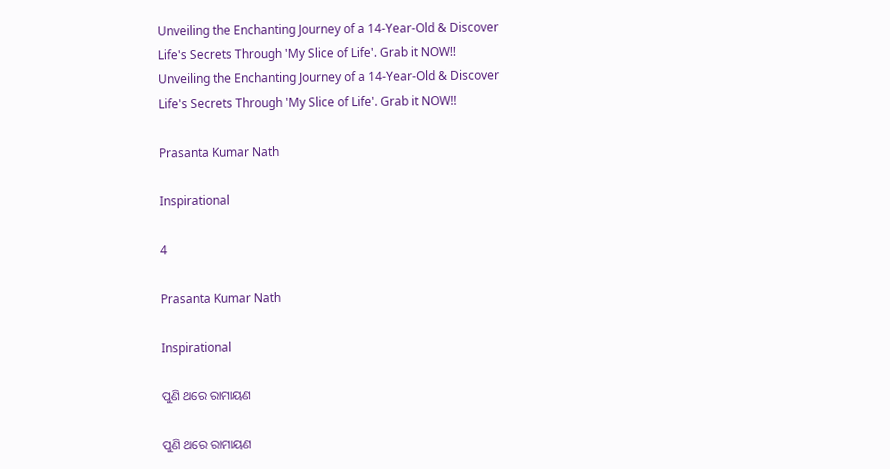Unveiling the Enchanting Journey of a 14-Year-Old & Discover Life's Secrets Through 'My Slice of Life'. Grab it NOW!!
Unveiling the Enchanting Journey of a 14-Year-Old & Discover Life's Secrets Through 'My Slice of Life'. Grab it NOW!!

Prasanta Kumar Nath

Inspirational

4

Prasanta Kumar Nath

Inspirational

ପୁଣି ଥରେ ରାମାୟଣ

ପୁଣି ଥରେ ରାମାୟଣ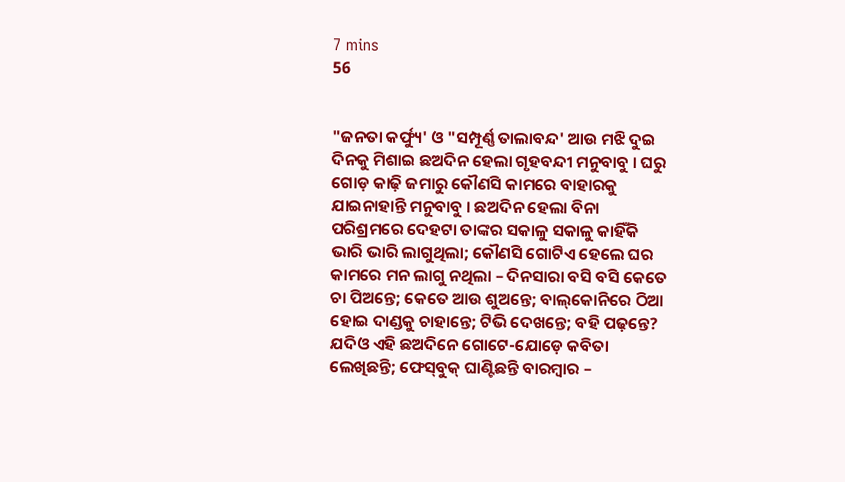7 mins
56


"ଜନତା କର୍ଫ୍ୟୁ' ଓ "ସମ୍ପୂର୍ଣ୍ଣ ତାଲାବନ୍ଦ' ଆଉ ମଝି ଦୁଇ ଦିନକୁ ମିଶାଇ ଛଅଦିନ ହେଲା ଗୃହବନ୍ଦୀ ମନୁବାବୁ । ଘରୁ ଗୋଡ଼ କାଢ଼ି ଜମାରୁ କୌଣସି କାମରେ ବାହାରକୁ ଯାଇନାହାନ୍ତି ମନୁବାବୁ । ଛଅଦିନ ହେଲା ବିନା ପରିଶ୍ରମରେ ଦେହଟା ତାଙ୍କର ସକାଳୁ ସକାଳୁ କାହିଁକି ଭାରି ଭାରି ଲାଗୁଥିଲା; କୌଣସି ଗୋଟିଏ ହେଲେ ଘର କାମରେ ମନ ଲାଗୁ ନଥିଲା – ଦିନସାରା ବସି ବସି କେତେ ଚା ପିଅନ୍ତେ; କେତେ ଆଉ ଶୁଅନ୍ତେ; ବାଲ୍‌କୋନିରେ ଠିଆ ହୋଇ ଦାଣ୍ଡକୁ ଚାହାନ୍ତେ; ଟିଭି ଦେଖନ୍ତେ; ବହି ପଢ଼ନ୍ତେ? ଯଦିଓ ଏହି ଛଅଦିନେ ଗୋଟେ-ଯୋଡ଼େ କବିତା ଲେଖିଛନ୍ତି; ଫେସ୍‌ବୁକ୍ ଘାଣ୍ଟିଛନ୍ତି ବାରମ୍ବାର –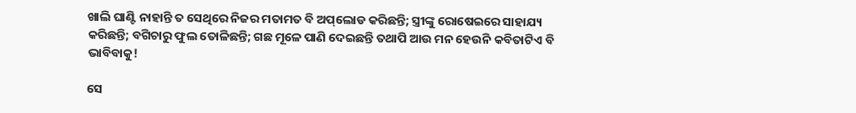ଖାଲି ଘାଣ୍ଟି ନାହାନ୍ତି ତ ସେଥିରେ ନିଜର ମତାମତ ବି ଅପ୍‌ଲୋଡ କରିଛନ୍ତି; ସ୍ତ୍ରୀଙ୍କୁ ରୋଷେଇରେ ସାହାଯ୍ୟ କରିଛନ୍ତି; ବଗିଚାରୁ ଫୁଲ ତୋଳିଛନ୍ତି; ଗଛ ମୂଳେ ପାଣି ଦେଇଛନ୍ତି ତଥାପି ଆଉ ମନ ହେଉନି କବିତାଟିଏ ବି ଭାବିବାକୁ!

ସେ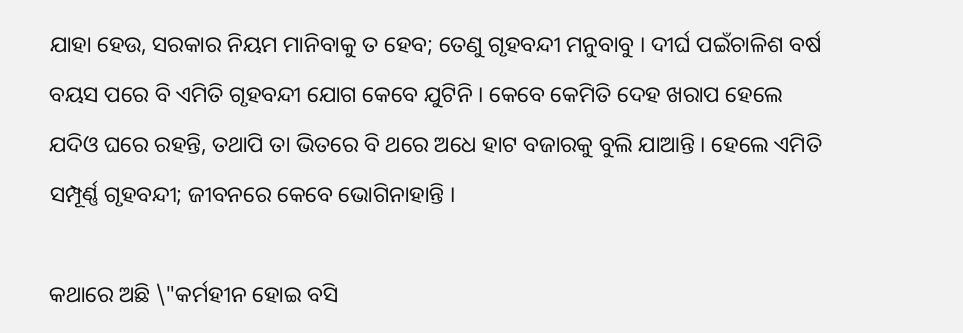ଯାହା ହେଉ, ସରକାର ନିୟମ ମାନିବାକୁ ତ ହେବ; ତେଣୁ ଗୃହବନ୍ଦୀ ମନୁବାବୁ । ଦୀର୍ଘ ପଇଁଚାଳିଶ ବର୍ଷ ବୟସ ପରେ ବି ଏମିତି ଗୃହବନ୍ଦୀ ଯୋଗ କେବେ ଯୁଟିନି । କେବେ କେମିତି ଦେହ ଖରାପ ହେଲେ ଯଦିଓ ଘରେ ରହନ୍ତି, ତଥାପି ତା ଭିତରେ ବି ଥରେ ଅଧେ ହାଟ ବଜାରକୁ ବୁଲି ଯାଆନ୍ତି । ହେଲେ ଏମିତି ସମ୍ପୂର୍ଣ୍ଣ ଗୃହବନ୍ଦୀ; ଜୀବନରେ କେବେ ଭୋଗିନାହାନ୍ତି ।

କଥାରେ ଅଛି \"କର୍ମହୀନ ହୋଇ ବସି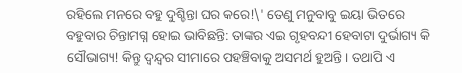ରହିଲେ ମନରେ ବହୁ ଦୁଶ୍ଚିନ୍ତା ଘର କରେ!\' ତେଣୁ ମନୁବାବୁ ଇୟା ଭିତରେ ବହୁବାର ଚିନ୍ତାମଗ୍ନ ହୋଇ ଭାବିଛନ୍ତି: ତାଙ୍କର ଏଇ ଗୃହବନ୍ଦୀ ହେବାଟା ଦୁର୍ଭାଗ୍ୟ କି ସୌଭାଗ୍ୟ! କିନ୍ତୁ ଦ୍ୱନ୍ଦ୍ୱର ସୀମାରେ ପହଞ୍ଚିବାକୁ ଅସମର୍ଥ ହୁଅନ୍ତି । ତଥାପି ଏ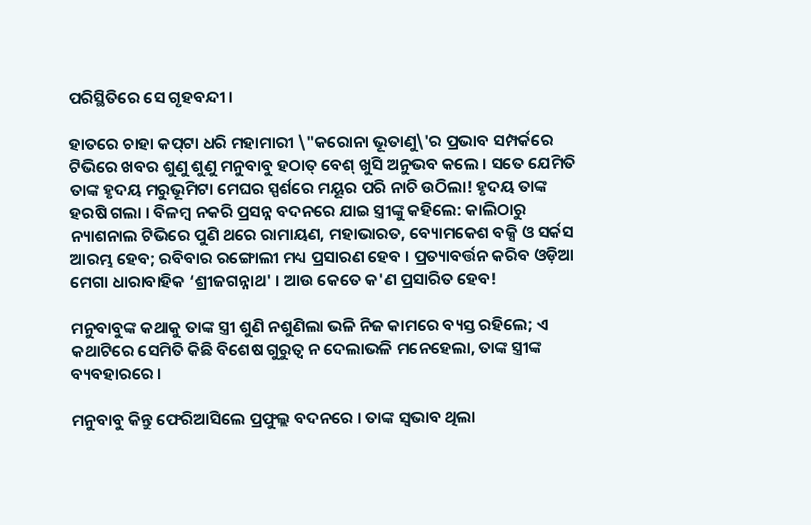ପରିସ୍ଥିତିରେ ସେ ଗୃହବନ୍ଦୀ ।

ହାତରେ ଚାହା କପ୍‌ଟା ଧରି ମହାମାରୀ \"କରୋନା ଭୂତାଣୁ\'ର ପ୍ରଭାବ ସମ୍ପର୍କରେ ଟିଭିରେ ଖବର ଶୁଣୁ ଶୁଣୁ ମନୁବାବୁ ହଠାତ୍ ବେଶ୍ ଖୁସି ଅନୁଭବ କଲେ । ସତେ ଯେମିତି ତାଙ୍କ ହୃଦୟ ମରୁଭୂମିଟା ମେଘର ସ୍ପର୍ଶରେ ମୟୂର ପରି ନାଚି ଉଠିଲା! ହୃଦୟ ତାଙ୍କ ହରଷି ଗଲା । ବିଳମ୍ବ ନକରି ପ୍ରସନ୍ନ ବଦନରେ ଯାଇ ସ୍ତ୍ରୀଙ୍କୁ କହିଲେ: କାଲିଠାରୁ ନ୍ୟାଶନାଲ ଟିଭିରେ ପୁଣି ଥରେ ରାମାୟଣ, ମହାଭାରତ, ବ୍ୟୋମକେଶ ବକ୍ସି ଓ ସର୍କସ ଆରମ୍ଭ ହେବ; ରବିବାର ରଙ୍ଗୋଲୀ ମଧ୍ୟ ପ୍ରସାରଣ ହେବ । ପ୍ରତ୍ୟାବର୍ତ୍ତନ କରିବ ଓଡ଼ିଆ ମେଗା ଧାରାବାହିକ ‘ଶ୍ରୀଜଗନ୍ନାଥ' । ଆଉ କେତେ କ'ଣ ପ୍ରସାରିତ ହେବ!

ମନୁବାବୁଙ୍କ କଥାକୁ ତାଙ୍କ ସ୍ତ୍ରୀ ଶୁଣି ନଶୁଣିଲା ଭଳି ନିଜ କାମରେ ବ୍ୟସ୍ତ ରହିଲେ; ଏ କଥାଟିରେ ସେମିତି କିଛି ବିଶେଷ ଗୁରୁତ୍ୱ ନ ଦେଲାଭଳି ମନେହେଲା, ତାଙ୍କ ସ୍ତ୍ରୀଙ୍କ ବ୍ୟବହାରରେ ।

ମନୁବାବୁ କିନ୍ତୁ ଫେରିଆସିଲେ ପ୍ରଫୁଲ୍ଲ ବଦନରେ । ତାଙ୍କ ସ୍ୱଭାବ ଥିଲା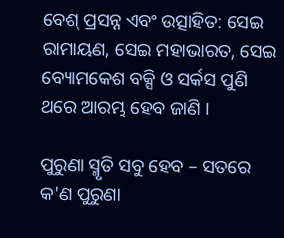ବେଶ୍ ପ୍ରସନ୍ନ ଏବଂ ଉତ୍ସାହିତ: ସେଇ ରାମାୟଣ, ସେଇ ମହାଭାରତ, ସେଇ ବ୍ୟୋମକେଶ ବକ୍ସି ଓ ସର୍କସ ପୁଣି ଥରେ ଆରମ୍ଭ ହେବ ଜାଣି ।

ପୁରୁଣା ସ୍ମୃତି ସବୁ ହେବ – ସତରେ କ'ଣ ପୁରୁଣା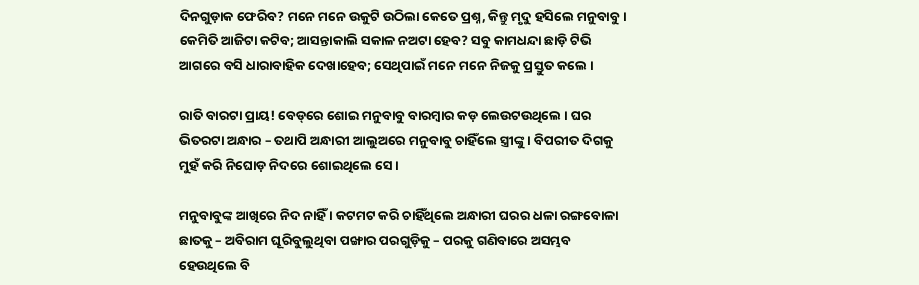ଦିନଗୁଡ଼ାକ ଫେରିବ? ମନେ ମନେ ଉକୁଟି ଉଠିଲା କେତେ ପ୍ରଶ୍ନ, କିନ୍ତୁ ମୃଦୁ ହସିଲେ ମନୁବାବୁ । କେମିତି ଆଜିଟା କଟିବ; ଆସନ୍ତାକାଲି ସକାଳ ନଅଟା ହେବ? ସବୁ କାମଧନ୍ଦା ଛାଡ଼ି ଟିଭି ଆଗରେ ବସି ଧାରାବାହିକ ଦେଖାହେବ; ସେଥିପାଇଁ ମନେ ମନେ ନିଜକୁ ପ୍ରସ୍ତୁତ କଲେ ।

ରାତି ବାରଟା ପ୍ରାୟ! ବେଡ୍‌ରେ ଶୋଇ ମନୁବାବୁ ବାରମ୍ବାର କଡ଼ ଲେଉଟଉଥିଲେ । ଘର ଭିତରଟା ଅନ୍ଧାର – ତଥାପି ଅନ୍ଧାରୀ ଆଲୁଅରେ ମନୁବାବୁ ଚାହିଁଲେ ସ୍ତ୍ରୀଙ୍କୁ । ବିପରୀତ ଦିଗକୁ ମୁହଁ କରି ନିଘୋଡ଼ ନିଦରେ ଶୋଇଥିଲେ ସେ ।

ମନୁବାବୁଙ୍କ ଆଖିରେ ନିଦ ନାହିଁ । କଟମଟ କରି ଚାହିଁଥିଲେ ଅନ୍ଧାରୀ ଘରର ଧଳା ରଙ୍ଗବୋଳା ଛାତକୁ – ଅବିରାମ ଘୂରିବୁଲୁଥିବା ପଙ୍ଖାର ପରଗୁଡ଼ିକୁ – ପରକୁ ଗଣିବାରେ ଅସମ୍ଭବ ହେଉଥିଲେ ବି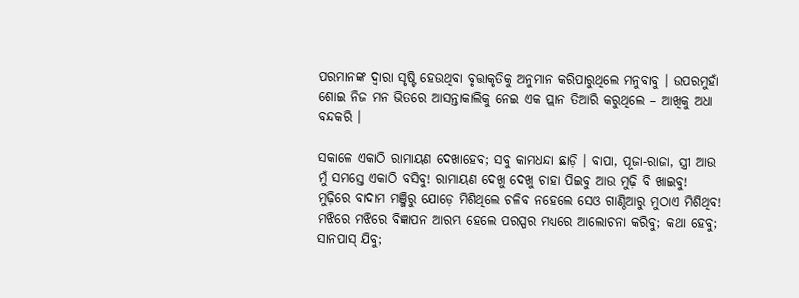ପରମାନଙ୍କ ଦ୍ୱାରା ସୃଷ୍ଟି ହେଉଥିବା ବୃତ୍ତାକୃତିକୁ ଅନୁମାନ କରିପାରୁଥିଲେ ମନୁବାବୁ । ଉପରମୁହାଁ ଶୋଇ ନିଜ ମନ ଭିତରେ ଆସନ୍ତାକାଲିକୁ ନେଇ ଏକ ପ୍ଲାନ ତିଆରି କରୁଥିଲେ – ଆଖିକୁ ଅଧା ବନ୍ଦକରି ।

ସକାଳେ ଏକାଠି ରାମାୟଣ ଦେଖାହେବ; ସବୁ କାମଧନ୍ଦା ଛାଡ଼ି । ବାପା, ପୂଜା-ରାଜା, ସ୍ତ୍ରୀ ଆଉ ମୁଁ ସମସ୍ତେ ଏକାଠି ବସିବୁ! ରାମାୟଣ ଦେଖୁ ଦେଖୁ ଚାହା ପିଇବୁ ଆଉ ମୁଢ଼ି ବି ଖାଇବୁ! ମୁଢ଼ିରେ ବାଦାମ ମଞ୍ଜିରୁ ଯୋଡ଼େ ମିଶିଥିଲେ ଚଳିବ ନହେଲେ ସେଓ ଗାଣ୍ଠିଆରୁ ମୁଠାଏ ମିଶିଥିବ! ମଝିରେ ମଝିରେ ବିଜ୍ଞାପନ ଆରମ୍ଭ ହେଲେ ପରସ୍ପର ମଧ୍ୟରେ ଆଲୋଚନା କରିବୁ; କଥା ହେବୁ; ସାନପାସ୍ ଯିବୁ;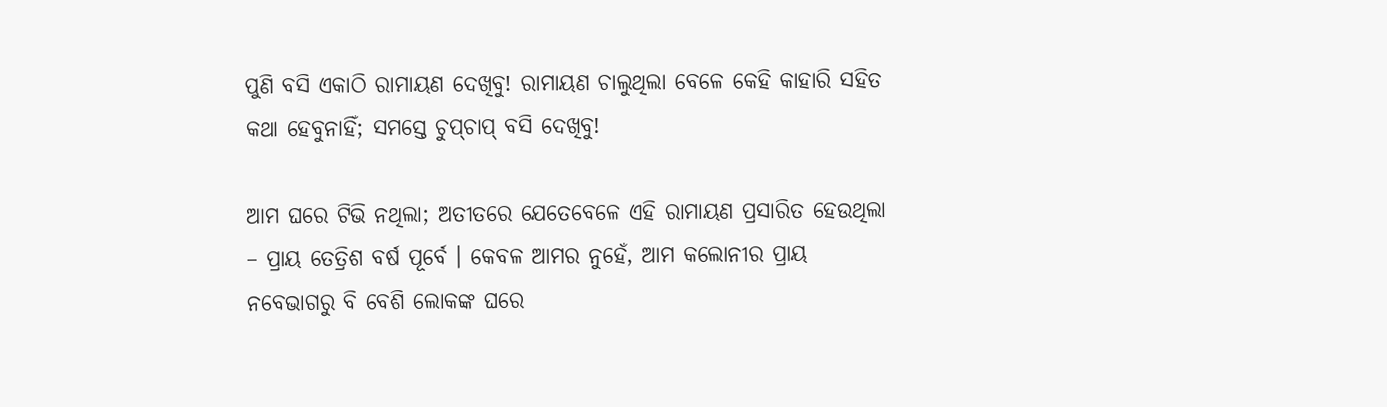ପୁଣି ବସି ଏକାଠି ରାମାୟଣ ଦେଖିବୁ! ରାମାୟଣ ଚାଲୁଥିଲା ବେଳେ କେହି କାହାରି ସହିତ କଥା ହେବୁନାହିଁ; ସମସ୍ତେ ଚୁପ୍‌ଚାପ୍ ବସି ଦେଖିବୁ!

ଆମ ଘରେ ଟିଭି ନଥିଲା; ଅତୀତରେ ଯେତେବେଳେ ଏହି ରାମାୟଣ ପ୍ରସାରିତ ହେଉଥିଲା – ପ୍ରାୟ ତେତ୍ରିଶ ବର୍ଷ ପୂର୍ବେ । କେବଳ ଆମର ନୁହେଁ, ଆମ କଲୋନୀର ପ୍ରାୟ ନବେଭାଗରୁ ବି ବେଶି ଲୋକଙ୍କ ଘରେ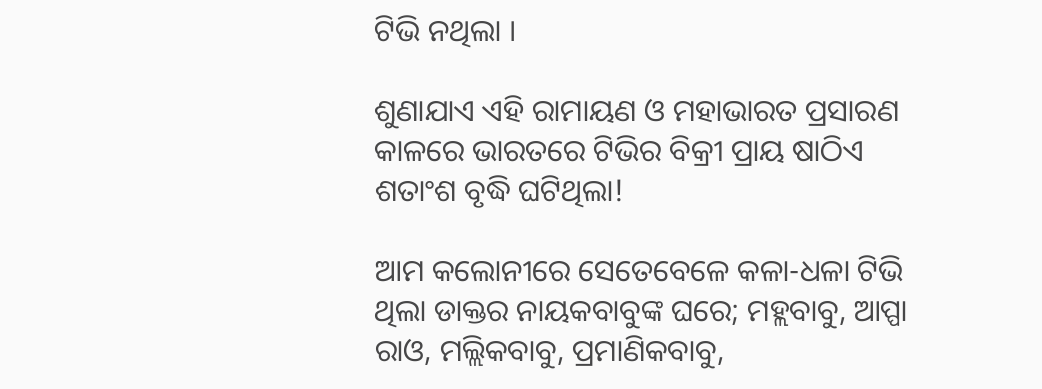ଟିଭି ନଥିଲା ।

ଶୁଣାଯାଏ ଏହି ରାମାୟଣ ଓ ମହାଭାରତ ପ୍ରସାରଣ କାଳରେ ଭାରତରେ ଟିଭିର ବିକ୍ରୀ ପ୍ରାୟ ଷାଠିଏ ଶତାଂଶ ବୃଦ୍ଧି ଘଟିଥିଲା!

ଆମ କଲୋନୀରେ ସେତେବେଳେ କଳା-ଧଳା ଟିଭି ଥିଲା ଡାକ୍ତର ନାୟକବାବୁଙ୍କ ଘରେ; ମହ୍ଲବାବୁ, ଆପ୍ପା ରାଓ, ମଲ୍ଲିକବାବୁ, ପ୍ରମାଣିକବାବୁ,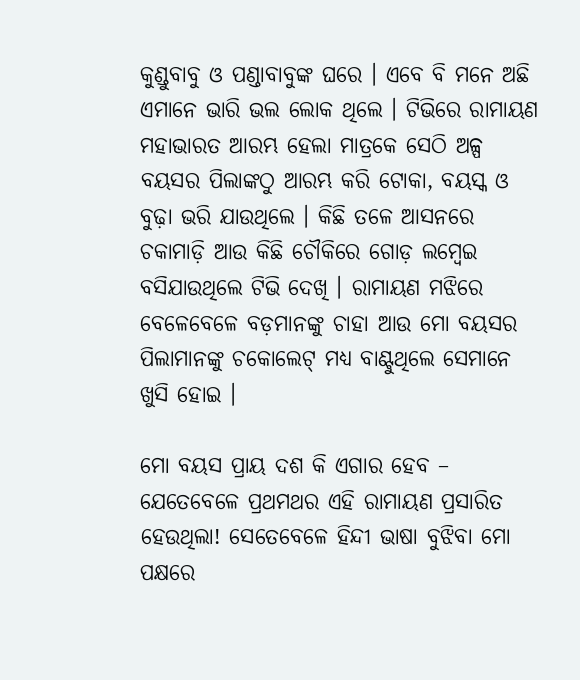କୁଣ୍ଡୁବାବୁ ଓ ପଣ୍ଡାବାବୁଙ୍କ ଘରେ । ଏବେ ବି ମନେ ଅଛି ଏମାନେ ଭାରି ଭଲ ଲୋକ ଥିଲେ । ଟିଭିରେ ରାମାୟଣ ମହାଭାରତ ଆରମ୍ଭ ହେଲା ମାତ୍ରକେ ସେଠି ଅଳ୍ପ ବୟସର ପିଲାଙ୍କଠୁ ଆରମ୍ଭ କରି ଟୋକା, ବୟସ୍କ ଓ ବୁଢ଼ା ଭରି ଯାଉଥିଲେ । କିଛି ତଳେ ଆସନରେ ଚକାମାଡ଼ି ଆଉ କିଛି ଚୌକିରେ ଗୋଡ଼ ଲମ୍ବେଇ ବସିଯାଉଥିଲେ ଟିଭି ଦେଖି । ରାମାୟଣ ମଝିରେ ବେଳେବେଳେ ବଡ଼ମାନଙ୍କୁ ଚାହା ଆଉ ମୋ ବୟସର ପିଲାମାନଙ୍କୁ ଚକୋଲେଟ୍ ମଧ୍ୟ ବାଣ୍ଟୁଥିଲେ ସେମାନେ ଖୁସି ହୋଇ ।

ମୋ ବୟସ ପ୍ରାୟ ଦଶ କି ଏଗାର ହେବ – ଯେତେବେଳେ ପ୍ରଥମଥର ଏହି ରାମାୟଣ ପ୍ରସାରିତ ହେଉଥିଲା! ସେତେବେଳେ ହିନ୍ଦୀ ଭାଷା ବୁଝିବା ମୋ ପକ୍ଷରେ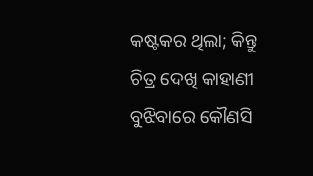କଷ୍ଟକର ଥିଲା; କିନ୍ତୁ ଚିତ୍ର ଦେଖି କାହାଣୀ ବୁଝିବାରେ କୌଣସି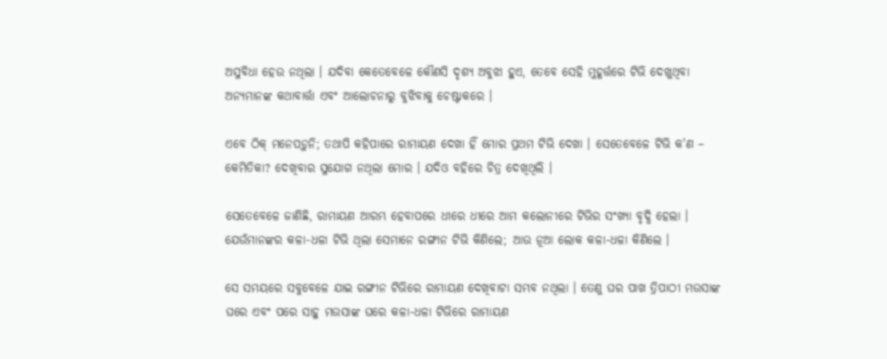ଅସୁବିଧା ହେଉ ନଥିଲା । ଯଦିବା କେତେବେଳେ କୌଣସି ଦୃଶ୍ୟ ଅବୁଝା ହୁଏ, ତେବେ ସେହି ମୁହୂର୍ତ୍ତରେ ଟିଭି ଦେଖୁଥିବା ଅନ୍ୟମାନଙ୍କ କଥାବାର୍ତ୍ତା ଏବଂ ଆଲୋଚନାରୁ ବୁଝିବାକୁ ଚେଷ୍ଟାକରେ ।

ଏବେ ଠିକ୍ ମନେପଡ଼ୁନି; ତଥାପି କହିପାରେ ରାମାୟଣ ଦେଖା ହିଁ ମୋର ପ୍ରଥମ ଟିଭି ଦେଖା । ସେତେବେଳେ ଟିଭି କ'ଣ – କେମିତିକା? ଦେଖିବାର ସୁଯୋଗ ନଥିଲା ମୋର । ଯଦିଓ ବହିରେ ଚିତ୍ର ଦେଖିଥିଲି ।

ସେତେବେଳେ ଜାଣିଛି, ରାମାୟଣ ଆରମ୍ଭ ହେବାପରେ ଧୀରେ ଧୀରେ ଆମ କଲୋନୀରେ ଟିଭିର ସଂଖ୍ୟା ବୃଦ୍ଧି ହେଲା । ଯେଉଁମାନଙ୍କର କଳା-ଧଳା ଟିଭି ଥିଲା ସେମାନେ ରଙ୍ଗୀନ ଟିଭି କିଣିଲେ; ଆଉ ନୂଆ ଲୋକ କଳା-ଧଳା କିଣିଲେ ।

ସେ ସମୟରେ ସବୁବେଳେ ଯାଇ ରଙ୍ଗୀନ ଟିଭିରେ ରାମାୟଣ ଦେଖିବାଟା ସମ୍ଭବ ନଥିଲା । ତେଣୁ ଘର ପାଖ ତ୍ରିପାଠୀ ମଉସାଙ୍କ ଘରେ ଏବଂ ପରେ ସାହୁ ମଉସାଙ୍କ ଘରେ କଳା-ଧଳା ଟିଭିରେ ରାମାୟଣ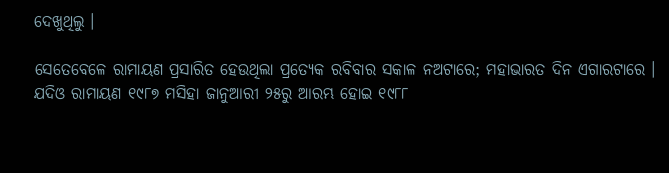ଦେଖୁଥିଲୁ ।

ସେତେବେଳେ ରାମାୟଣ ପ୍ରସାରିତ ହେଉଥିଲା ପ୍ରତ୍ୟେକ ରବିବାର ସକାଳ ନଅଟାରେ; ମହାଭାରତ ଦିନ ଏଗାରଟାରେ । ଯଦିଓ ରାମାୟଣ ୧୯୮୭ ମସିହା ଜାନୁଆରୀ ୨୫ରୁ ଆରମ୍ଭ ହୋଇ ୧୯୮୮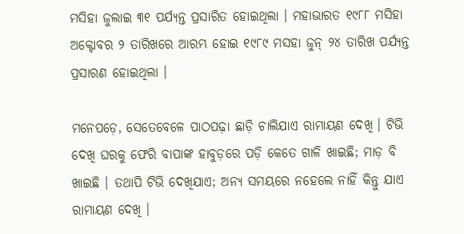ମସିହା ଜୁଲାଇ ୩୧ ପର୍ଯ୍ୟନ୍ତ ପ୍ରସାରିତ ହୋଇଥିଲା । ମହାଭାରତ ୧୯୮୮ ମସିହା ଅକ୍ଟୋବର ୨ ତାରିଖରେ ଆରମ୍ଭ ହୋଇ ୧୯୮୯ ମସହା ଜୁନ୍ ୨୪ ତାରିଖ ପର୍ଯ୍ୟନ୍ତ ପ୍ରସାରଣ ହୋଇଥିଲା ।

ମନେପଡ଼େ, ସେତେବେଳେ ପାଠପଢ଼ା ଛାଡ଼ି ଚାଲିଯାଏ ରାମାୟଣ ଦେଖି । ଟିଭି ଦେଖି ଘରକୁ ଫେରି ବାପାଙ୍କ ହାବୁଡ଼ରେ ପଡ଼ି କେତେ ଗାଳି ଖାଇଛି; ମାଡ଼ ବି ଖାଇଛି । ତଥାପି ଟିଭି ଦେଖିଯାଏ; ଅନ୍ୟ ସମୟରେ ନହେଲେ ନାହିଁ କିନ୍ତୁ ଯାଏ ରାମାୟଣ ଦେଖି ।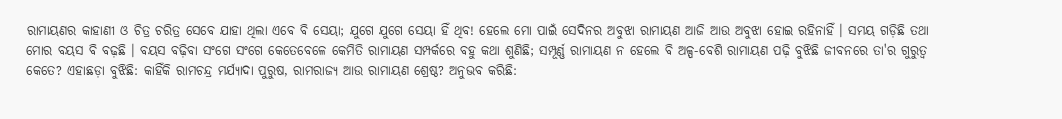ରାମାୟଣର କାହାଣୀ ଓ ଚିତ୍ର ଚରିତ୍ର ସେବେ ଯାହା ଥିଲା ଏବେ ବି ସେୟା; ଯୁଗେ ଯୁଗେ ସେୟା ହିଁ ଥିବ! ହେଲେ ମୋ ପାଇଁ ସେଦିନର ଅବୁଝା ରାମାୟଣ ଆଜି ଆଉ ଅବୁଝା ହୋଇ ରହିନାହିଁ । ସମୟ ଗଡ଼ିଛି ତଥା ମୋର ବୟସ ବି ବଢ଼ଛି । ବୟସ ବଢ଼ିବା ସଂଗେ ସଂଗେ କେତେବେଳେ କେମିତି ରାମାୟଣ ସମ୍ପର୍କରେ ବହୁ କଥା ଶୁଣିଛି; ସମ୍ପୂର୍ଣ୍ଣ ରାମାୟଣ ନ ହେଲେ ବି ଅଳ୍ପ-ବେଶି ରାମାୟଣ ପଢ଼ି ବୁଝିଛି ଜୀବନରେ ତା'ର ଗୁରୁତ୍ୱ କେତେ? ଏହାଛଡ଼ା ବୁଝିଛି: କାହିଁକି ରାମଚନ୍ଦ୍ର ମର୍ଯ୍ୟାଦା ପୁରୁଷ, ରାମରାଜ୍ୟ ଆଉ ରାମାୟଣ ଶ୍ରେଷ୍ଠ? ଅନୁଭବ କରିଛି: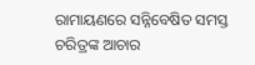ରାମାୟଣରେ ସନ୍ନିବେଷିତ ସମସ୍ତ ଚରିତ୍ରଙ୍କ ଆଚାର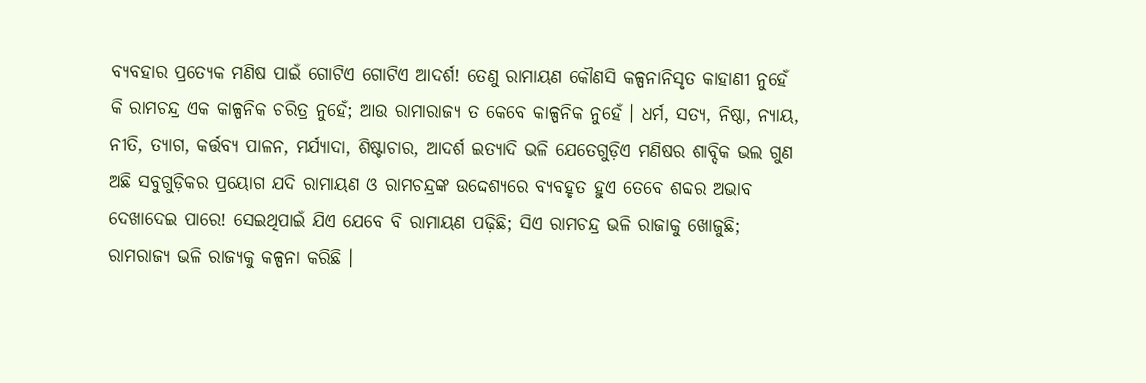ବ୍ୟବହାର ପ୍ରତ୍ୟେକ ମଣିଷ ପାଇଁ ଗୋଟିଏ ଗୋଟିଏ ଆଦର୍ଶ! ତେଣୁ ରାମାୟଣ କୌଣସି କଳ୍ପନାନିସୃତ କାହାଣୀ ନୁହେଁ କି ରାମଚନ୍ଦ୍ର ଏକ କାଳ୍ପନିକ ଚରିତ୍ର ନୁହେଁ; ଆଉ ରାମାରାଜ୍ୟ ତ କେବେ କାଳ୍ପନିକ ନୁହେଁ । ଧର୍ମ, ସତ୍ୟ, ନିଷ୍ଠା, ନ୍ୟାୟ, ନୀତି, ତ୍ୟାଗ, କର୍ତ୍ତବ୍ୟ ପାଳନ, ମର୍ଯ୍ୟାଦା, ଶିଷ୍ଟାଚାର, ଆଦର୍ଶ ଇତ୍ୟାଦି ଭଳି ଯେତେଗୁଡ଼ିଏ ମଣିଷର ଶାବ୍ଦିକ ଭଲ ଗୁଣ ଅଛି ସବୁଗୁଡ଼ିକର ପ୍ରୟୋଗ ଯଦି ରାମାୟଣ ଓ ରାମଚନ୍ଦ୍ରଙ୍କ ଉଦ୍ଦେଶ୍ୟରେ ବ୍ୟବହୃତ ହୁଏ ତେବେ ଶବ୍ଦର ଅଭାବ ଦେଖାଦେଇ ପାରେ! ସେଇଥିପାଇଁ ଯିଏ ଯେବେ ବି ରାମାୟଣ ପଢ଼ିଛି; ସିଏ ରାମଚନ୍ଦ୍ର ଭଳି ରାଜାକୁ ଖୋଜୁଛି; ରାମରାଜ୍ୟ ଭଳି ରାଜ୍ୟକୁ କଳ୍ପନା କରିଛି ।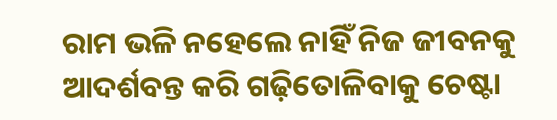ରାମ ଭଳି ନହେଲେ ନାହିଁ ନିଜ ଜୀବନକୁ ଆଦର୍ଶବନ୍ତ କରି ଗଢ଼ିତୋଳିବାକୁ ଚେଷ୍ଟା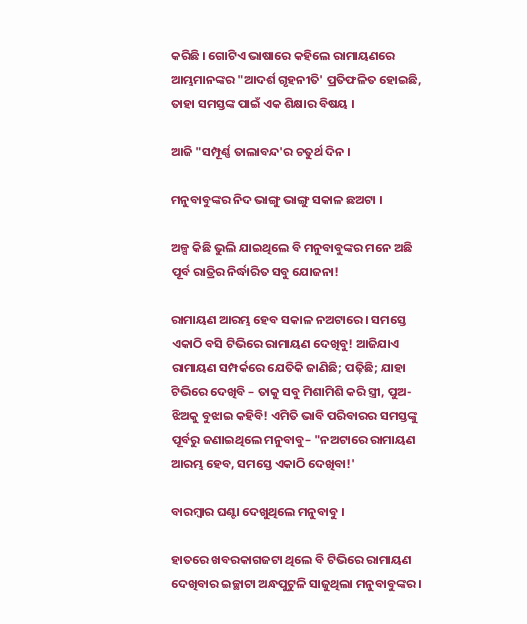କରିଛି । ଗୋଟିଏ ଭାଷାରେ କହିଲେ ରାମାୟଣରେ ଆମ୍ଭମାନଙ୍କର "ଆଦର୍ଶ ଗୃହନୀତି' ପ୍ରତିଫଳିତ ହୋଇଛି, ତାହା ସମସ୍ତଙ୍କ ପାଇଁ ଏକ ଶିକ୍ଷାର ବିଷୟ ।

ଆଜି "ସମ୍ପୂର୍ଣ୍ଣ ତାଲାବନ୍ଦ'ର ଚତୁର୍ଥ ଦିନ ।

ମନୁବାବୁଙ୍କର ନିଦ ଭାଙ୍ଗୁ ଭାଙ୍ଗୁ ସକାଳ ଛଅଟା ।

ଅଳ୍ପ କିଛି ଭୁଲି ଯାଇଥିଲେ ବି ମନୁବାବୁଙ୍କର ମନେ ଅଛି ପୂର୍ବ ରାତ୍ରିର ନିର୍ଦ୍ଧାରିତ ସବୁ ଯୋଜନା!

ରାମାୟଣ ଆରମ୍ଭ ହେବ ସକାଳ ନଅଟାରେ । ସମସ୍ତେ ଏକାଠି ବସି ଟିଭିରେ ରାମାୟଣ ଦେଖିବୁ! ଆଜିଯାଏ ରାମାୟଣ ସମ୍ପର୍କରେ ଯେତିକି ଜାଣିଛି; ପଢ଼ିଛି; ଯାହା ଟିଭିରେ ଦେଖିବି – ତାକୁ ସବୁ ମିଶାମିଶି କରି ସ୍ତ୍ରୀ, ପୁଅ-ଝିଅକୁ ବୁଝାଇ କହିବି! ଏମିତି ଭାବି ପରିବାରର ସମସ୍ତଙ୍କୁ ପୂର୍ବରୁ ଜଣାଇଥିଲେ ମନୁବାବୁ– "ନଅଟାରେ ରାମାୟଣ ଆରମ୍ଭ ହେବ, ସମସ୍ତେ ଏକାଠି ଦେଖିବା!'

ବାରମ୍ବାର ଘଣ୍ଟା ଦେଖୁଥିଲେ ମନୁବାବୁ ।

ହାତରେ ଖବରକାଗଜଟା ଥିଲେ ବି ଟିଭିରେ ରାମାୟଣ ଦେଖିବାର ଇଚ୍ଛାଟା ଅନ୍ଧପୁଟୁଳି ସାଜୁଥିଲା ମନୁବାବୁଙ୍କର ।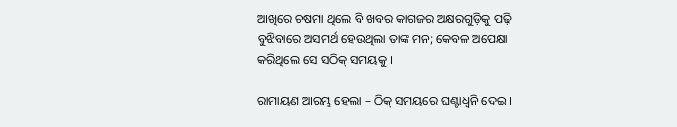ଆଖିରେ ଚଷମା ଥିଲେ ବି ଖବର କାଗଜର ଅକ୍ଷରଗୁଡ଼ିକୁ ପଢ଼ି ବୁଝିବାରେ ଅସମର୍ଥ ହେଉଥିଲା ତାଙ୍କ ମନ; କେବଳ ଅପେକ୍ଷା କରିଥିଲେ ସେ ସଠିକ୍ ସମୟକୁ ।

ରାମାୟଣ ଆରମ୍ଭ ହେଲା – ଠିକ୍ ସମୟରେ ଘଣ୍ଟାଧ୍ୱନି ଦେଇ ।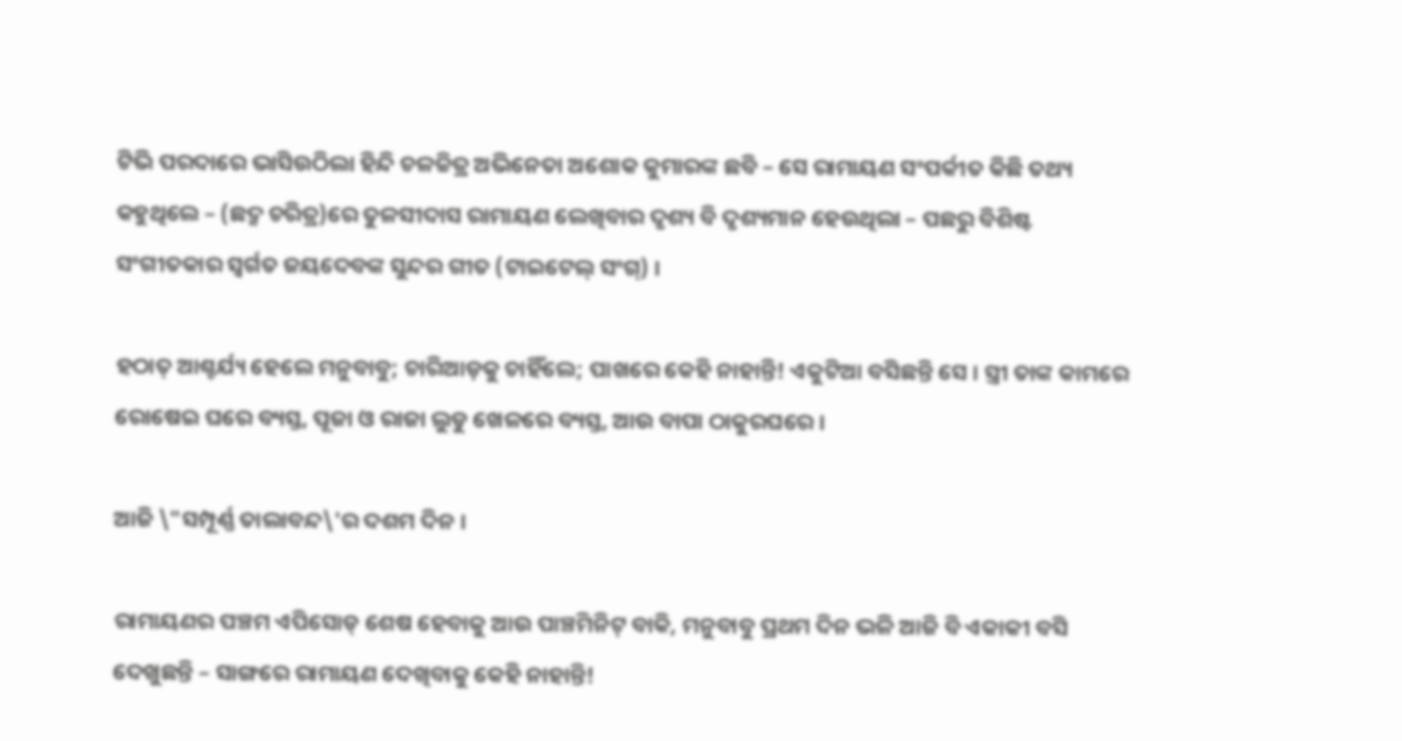ଟିଭି ପରଦାରେ ଭାସିଉଠିଲା ହିନ୍ଦି ଚଳଚ୍ଚିତ୍ର ଅଭିନେତା ଅଶୋକ କୁମାରଙ୍କ ଛବି – ସେ ରାମାୟଣ ସଂପର୍କୀତ କିଛି ତଥ୍ୟ କହୁଥିଲେ – (ଛଦ୍ମ ଚରିତ୍ର)ରେ ତୁଳସୀଦାସ ରାମାୟଣ ଲେଖିବାର ଦୃଶ୍ୟ ବି ଦୃଶ୍ୟମାନ ହେଉଥିଲା – ପଛରୁ ବିଶିଷ୍ଟ ସଂଗୀତକାର ସ୍ୱର୍ଗତ ଜୟଦେବଙ୍କ ସୁନ୍ଦର ଗୀତ (ଟାଇଟେଲ୍ ସଂଗ୍‌) ।

ହଠାତ୍ ଆଶ୍ଚର୍ଯ୍ୟ ହେଲେ ମନୁବାବୁ; ଚାରିଆଡ଼କୁ ଚାହିଁଲେ; ପାଖରେ କେହି ନାହାନ୍ତି! ଏକୁଟିଆ ବସିଛନ୍ତି ସେ । ସ୍ତ୍ରୀ ତାଙ୍କ କାମରେ ରୋଷେଇ ଘରେ ବ୍ୟସ୍ତ, ପୂଜା ଓ ରାଜା ଲୁଡୁ ଖେଳରେ ବ୍ୟସ୍ତ, ଆଉ ବାପା ଠାକୁରଘରେ ।

ଆଜି \"ସମ୍ପୂର୍ଣ୍ଣ ତାଲାବନ୍ଦ\'ର ଦଶମ ଦିନ ।

ରାମାୟଣର ପଞ୍ଚମ ଏପିସୋଡ୍ ଶେଷ ହେବାକୁ ଆଉ ପାଞ୍ଚମିନିଟ୍ ବାକି, ମନୁବାବୁ ପ୍ରଥମ ଦିନ ଭଳି ଆଜି ବି ଏକାକୀ ବସି ଦେଖୁଛନ୍ତି – ସାଙ୍ଗରେ ରାମାୟଣ ଦେଖିବାକୁ କେହି ନାହାନ୍ତି!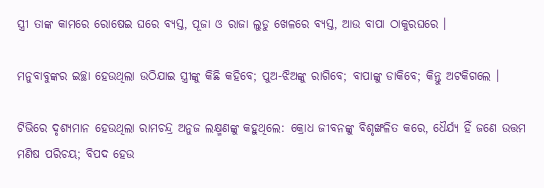ସ୍ତ୍ରୀ ତାଙ୍କ କାମରେ ରୋଷେଇ ଘରେ ବ୍ୟସ୍ତ, ପୂଜା ଓ ରାଜା ଲୁଡୁ ଖେଳରେ ବ୍ୟସ୍ତ, ଆଉ ବାପା ଠାକୁରଘରେ ।

ମନୁବାବୁଙ୍କର ଇଚ୍ଛା ହେଉଥିଲା ଉଠିଯାଇ ସ୍ତ୍ରୀଙ୍କୁ କିଛି କହିବେ; ପୁଅ-ଝିଅଙ୍କୁ ରାଗିବେ; ବାପାଙ୍କୁ ଡାକିବେ; କିନ୍ତୁ ଅଟକିଗଲେ ।

ଟିଭିରେ ଦୃଶ୍ୟମାନ ହେଉଥିଲା ରାମଚନ୍ଦ୍ର ଅନୁଜ ଲକ୍ଷ୍ମଣଙ୍କୁ କହୁଥିଲେ: କ୍ରୋଧ ଜୀବନଙ୍କୁ ବିଶୃଙ୍ଖଳିତ କରେ, ଧୈର୍ଯ୍ୟ ହିଁ ଜଣେ ଉତ୍ତମ ମଣିଷ ପରିଚୟ; ବିପଦ ହେଉ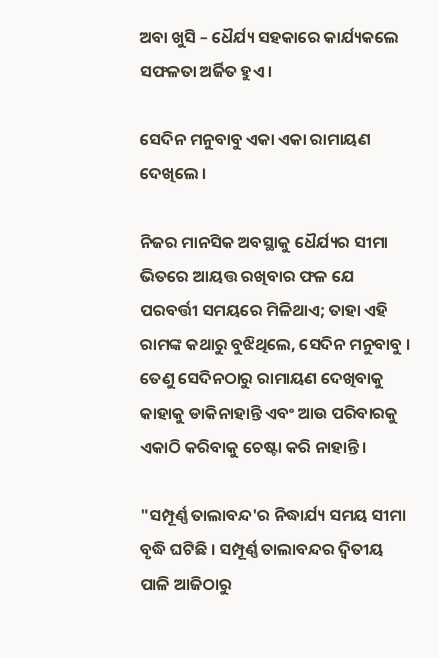ଅବା ଖୁସି – ଧୈର୍ଯ୍ୟ ସହକାରେ କାର୍ଯ୍ୟକଲେ ସଫଳତା ଅର୍ଜିତ ହୁଏ ।

ସେଦିନ ମନୁବାବୁ ଏକା ଏକା ରାମାୟଣ ଦେଖିଲେ ।

ନିଜର ମାନସିକ ଅବସ୍ଥାକୁ ଧୈର୍ଯ୍ୟର ସୀମା ଭିତରେ ଆୟତ୍ତ ରଖିବାର ଫଳ ଯେ ପରବର୍ତ୍ତୀ ସମୟରେ ମିଳିଥାଏ; ତାହା ଏହି ରାମଙ୍କ କଥାରୁ ବୁଝିଥିଲେ, ସେଦିନ ମନୁବାବୁ । ତେଣୁ ସେଦିନଠାରୁ ରାମାୟଣ ଦେଖିବାକୁ କାହାକୁ ଡାକିନାହାନ୍ତି ଏବଂ ଆଉ ପରିବାରକୁ ଏକାଠି କରିବାକୁ ଚେଷ୍ଟା କରି ନାହାନ୍ତି ।

"ସମ୍ପୂର୍ଣ୍ଣ ତାଲାବନ୍ଦ'ର ନିଦ୍ଧାର୍ଯ୍ୟ ସମୟ ସୀମା ବୃଦ୍ଧି ଘଟିଛି । ସମ୍ପୂର୍ଣ୍ଣ ତାଲାବନ୍ଦର ଦ୍ୱିତୀୟ ପାଳି ଆଜିଠାରୁ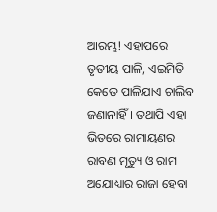ଆରମ୍ଭ! ଏହାପରେ ତୃତୀୟ ପାଳି, ଏଇମିତି କେତେ ପାଳିଯାଏ ଚାଲିବ ଜଣାନାହିଁ । ତଥାପି ଏହା ଭିତରେ ରାମାୟଣର ରାବଣ ମୃତ୍ୟୁ ଓ ରାମ ଅଯୋଧ୍ୟାର ରାଜା ହେବା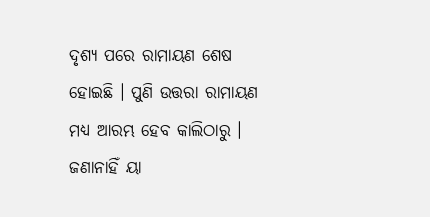ଦୃଶ୍ୟ ପରେ ରାମାୟଣ ଶେଷ ହୋଇଛି । ପୁଣି ଉତ୍ତରା ରାମାୟଣ ମଧ୍ୟ ଆରମ୍ଭ ହେବ କାଲିଠାରୁ । ଜଣାନାହିଁ ୟା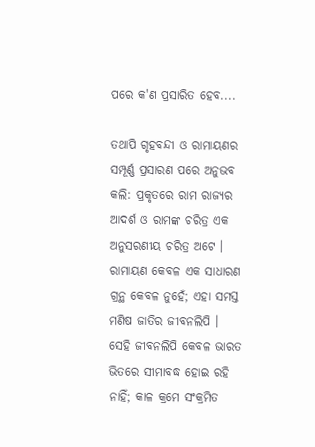ପରେ କ'ଣ ପ୍ରସାରିତ ହେବ....

ତଥାପି ଗୃହବନ୍ଦୀ ଓ ରାମାୟଣର ସମ୍ପୂର୍ଣ୍ଣ ପ୍ରସାରଣ ପରେ ଅନୁଭବ କଲି: ପ୍ରକୃତରେ ରାମ ରାଜ୍ୟର ଆଦର୍ଶ ଓ ରାମଙ୍କ ଚରିତ୍ର ଏକ ଅନୁସରଣୀୟ ଚରିତ୍ର ଅଟେ । ରାମାୟଣ କେବଳ ଏକ ସାଧାରଣ ଗ୍ରନ୍ଥ କେବଳ ନୁହେଁ; ଏହା ସମସ୍ତ ମଣିଷ ଜାତିର ଜୀବନଲିପି । ସେହି ଜୀବନଲିପି କେବଳ ଭାରତ ଭିତରେ ସୀମାବଦ୍ଧ ହୋଇ ରହି ନାହିଁ; କାଳ କ୍ରମେ ସଂକ୍ରମିତ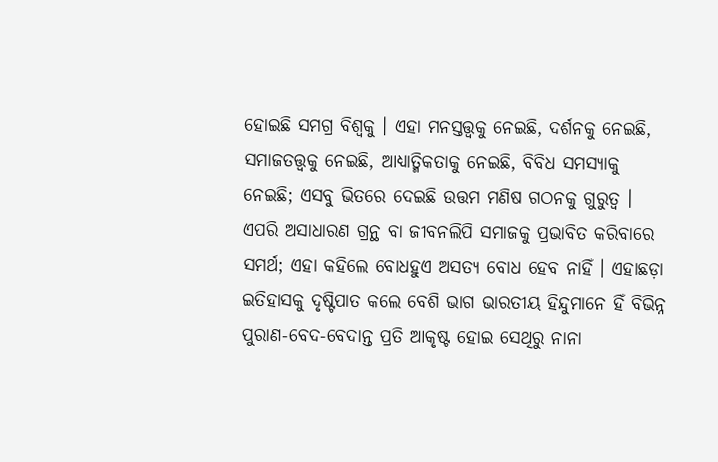ହୋଇଛି ସମଗ୍ର ବିଶ୍ୱକୁ । ଏହା ମନସ୍ତତ୍ତ୍ୱକୁ ନେଇଛି, ଦର୍ଶନକୁ ନେଇଛି, ସମାଜତତ୍ତ୍ୱକୁ ନେଇଛି, ଆଧ୍ୟାତ୍ମିକତାକୁ ନେଇଛି, ବିବିଧ ସମସ୍ୟାକୁ ନେଇଛି; ଏସବୁ ଭିତରେ ଦେଇଛି ଉତ୍ତମ ମଣିଷ ଗଠନକୁ ଗୁରୁତ୍ୱ । ଏପରି ଅସାଧାରଣ ଗ୍ରନ୍ଥ ବା ଜୀବନଲିପି ସମାଜକୁ ପ୍ରଭାବିତ କରିବାରେ ସମର୍ଥ; ଏହା କହିଲେ ବୋଧହୁଏ ଅସତ୍ୟ ବୋଧ ହେବ ନାହିଁ । ଏହାଛଡ଼ା ଇତିହାସକୁ ଦୃଷ୍ଟିପାତ କଲେ ବେଶି ଭାଗ ଭାରତୀୟ ହିନ୍ଦୁମାନେ ହିଁ ବିଭିନ୍ନ ପୁରାଣ-ବେଦ-ବେଦାନ୍ତ ପ୍ରତି ଆକୃଷ୍ଟ ହୋଇ ସେଥିରୁ ନାନା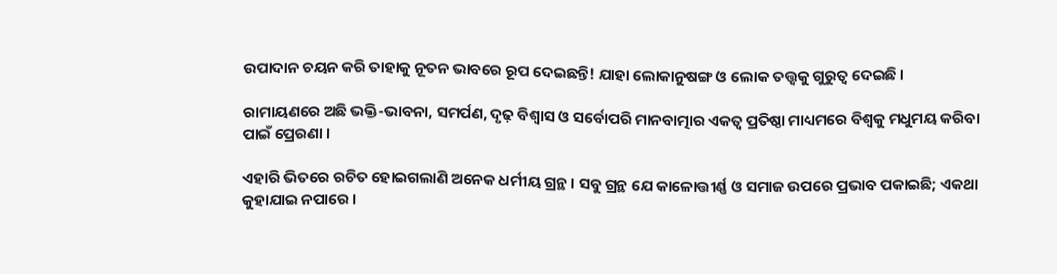ଉପାଦାନ ଚୟନ କରି ତାହାକୁ ନୂତନ ଭାବରେ ରୂପ ଦେଇଛନ୍ତି! ଯାହା ଲୋକାନୁଷଙ୍ଗ ଓ ଲୋକ ତତ୍ତ୍ୱକୁ ଗୁରୁତ୍ୱ ଦେଇଛି ।

ରାମାୟଣରେ ଅଛି ଭକ୍ତି-ଭାବନା, ସମର୍ପଣ, ଦୃଢ଼ ବିଶ୍ୱାସ ଓ ସର୍ବୋପରି ମାନବାତ୍ମାର ଏକତ୍ୱ ପ୍ରତିଷ୍ଠା ମାଧ୍ୟମରେ ବିଶ୍ୱକୁ ମଧୁମୟ କରିବା ପାଇଁ ପ୍ରେରଣା ।

ଏହାରି ଭିତରେ ରଚିତ ହୋଇଗଲାଣି ଅନେକ ଧର୍ମୀୟ ଗ୍ରନ୍ଥ । ସବୁ ଗ୍ରନ୍ଥ ଯେ କାଳୋତ୍ତୀର୍ଣ୍ଣ ଓ ସମାଜ ଉପରେ ପ୍ରଭାବ ପକାଇଛି; ଏକଥା କୁହାଯାଇ ନପାରେ ।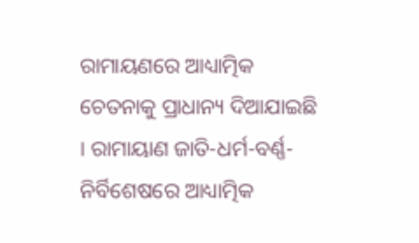ରାମାୟଣରେ ଆଧ୍ୟାତ୍ମିକ ଚେତନାକୁ ପ୍ରାଧାନ୍ୟ ଦିଆଯାଇଛି । ରାମାୟାଣ ଜାତି-ଧର୍ମ-ବର୍ଣ୍ଣ-ନିର୍ବିଶେଷରେ ଆଧ୍ୟାତ୍ମିକ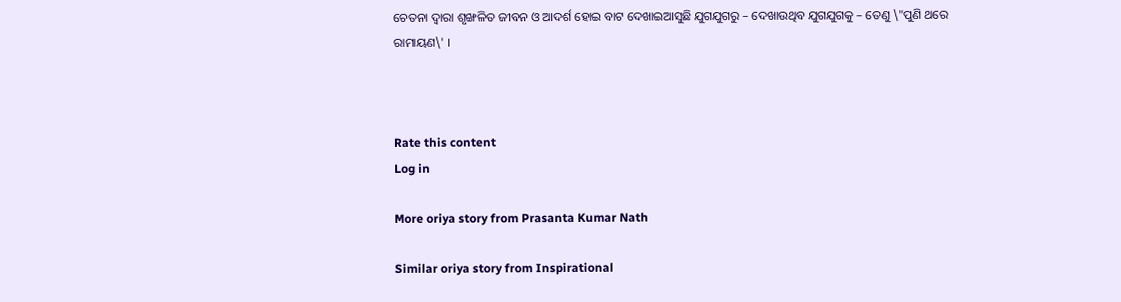ଚେତନା ଦ୍ୱାରା ଶୃଙ୍ଖଳିତ ଜୀବନ ଓ ଆଦର୍ଶ ହୋଇ ବାଟ ଦେଖାଇଆସୁଛି ଯୁଗଯୁଗରୁ – ଦେଖାଉଥିବ ଯୁଗଯୁଗକୁ – ତେଣୁ \"ପୁଣି ଥରେ ରାମାୟଣ\' ।



Rate this content
Log in

More oriya story from Prasanta Kumar Nath

Similar oriya story from Inspirational